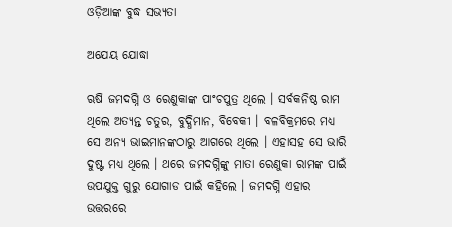ଓଡ଼ିଆଙ୍କ ବୁଦ୍ଧ ସଭ୍ୟତା

ଅଯେୟ ଯୋଦ୍ଧା

ଋଷି ଜମଦଗ୍ନି ଓ ରେଣୁକାଙ୍କ ପାଂଚପୁତ୍ର ଥିଲେ । ସର୍ବକନିଷ୍ଠ ରାମ ଥିଲେ ଅତ୍ୟନ୍ତ ଚତୁର, ବୁଦ୍ଧିମାନ, ବିବେକୀ । ବଳବିକ୍ରମରେ ମଧ୍ୟ ସେ ଅନ୍ୟ ଭାଇମାନଙ୍କଠାରୁ ଆଗରେ ଥିଲେ । ଏହାସହ ସେ ଭାରି ଦୁଷ୍ଟ ମଧ୍ୟ ଥିଲେ । ଥରେ ଜମଦଗ୍ନିଙ୍କୁ ମାତା ରେଣୁକା ରାମଙ୍କ ପାଇଁ ଉପଯୁକ୍ତ ଗୁରୁ ଯୋଗାଡ ପାଇଁ କହିଲେ । ଜମଦଗ୍ନି ଏହାର ଉତ୍ତରରେ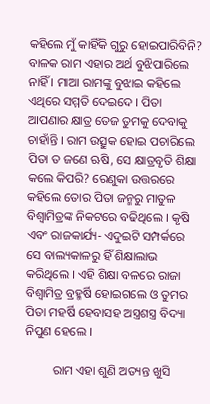କହିଲେ ମୁଁ କାହିଁକି ଗୁରୁ ହୋଇପାରିବିନି? ବାଳକ ରାମ ଏହାର ଅର୍ଥ ବୁଝିପାରିଲେ ନାହିଁ । ମାଆ ରାମଙ୍କୁ ବୁଝାଇ କହିଲେ ଏଥିରେ ସମ୍ମତି ଦେଇଦେ । ପିତା ଆପଣାର କ୍ଷାତ୍ର ତେଜ ତୁମକୁ ଦେବାକୁ ଚାହାଁନ୍ତି । ରାମ ଉତ୍ସୁକ ହୋଇ ପଚାରିଲେ ପିତା ତ ଜଣେ ଋଷି, ସେ କ୍ଷାତ୍ରବୃତି ଶିକ୍ଷା କଲେ କିପରି? ରେଣୁକା ଉତ୍ତରରେ କହିଲେ ତୋର ପିତା ଜନ୍ମରୁ ମାତୁଳ ବିଶ୍ୱାମିତ୍ରଙ୍କ ନିକଟରେ ବଢିଥିଲେ । କୃଷି ଏବଂ ରାଜକାର୍ଯ୍ୟ- ଏଦୁଇଟି ସମ୍ପର୍କରେ ସେ ବାଲ୍ୟକାଳରୁ ହିଁ ଶିକ୍ଷାଲାଭ କରିଥିଲେ । ଏହି ଶିକ୍ଷା ବଳରେ ରାଜା ବିଶ୍ୱାମିତ୍ର ବ୍ରହ୍ମର୍ଷି ହୋଇଗଲେ ଓ ତୁମର ପିତା ମହର୍ଷି ହେବାସହ ଅସ୍ତ୍ରଶସ୍ତ୍ର ବିଦ୍ୟା ନିପୁଣ ହେଲେ ।

         ରାମ ଏହା ଶୁଣି ଅତ୍ୟନ୍ତ ଖୁସି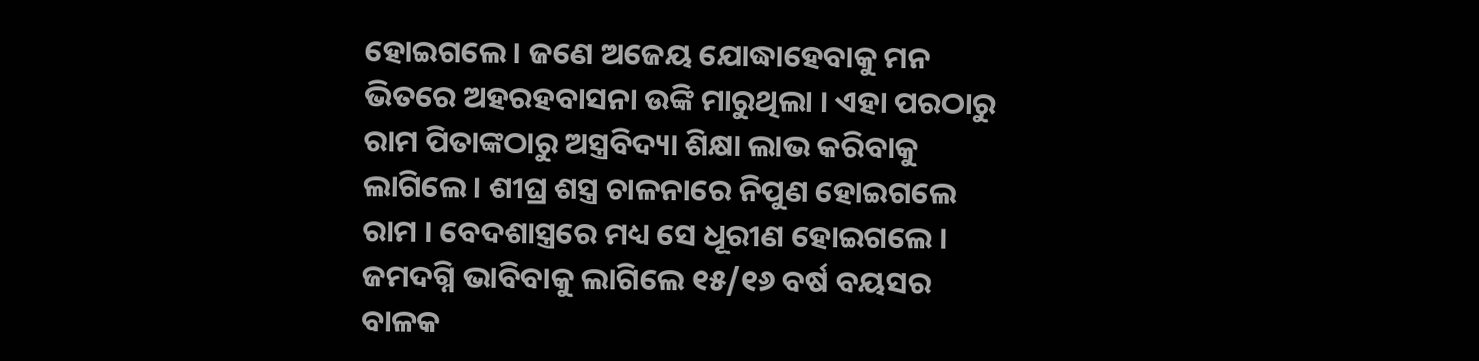ହୋଇଗଲେ । ଜଣେ ଅଜେୟ ଯୋଦ୍ଧାହେବାକୁ ମନ ଭିତରେ ଅହରହବାସନା ଉଙ୍କି ମାରୁଥିଲା । ଏହା ପରଠାରୁ ରାମ ପିତାଙ୍କଠାରୁ ଅସ୍ତ୍ରବିଦ୍ୟା ଶିକ୍ଷା ଲାଭ କରିବାକୁ ଲାଗିଲେ । ଶୀଘ୍ର ଶସ୍ତ୍ର ଚାଳନାରେ ନିପୁଣ ହୋଇଗଲେ ରାମ । ବେଦଶାସ୍ତ୍ରରେ ମଧ୍ୟ ସେ ଧୂରୀଣ ହୋଇଗଲେ । ଜମଦଗ୍ନି ଭାବିବାକୁ ଲାଗିଲେ ୧୫/୧୬ ବର୍ଷ ବୟସର ବାଳକ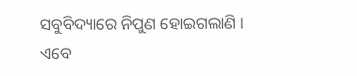ସବୁବିଦ୍ୟାରେ ନିପୁଣ ହୋଇଗଲାଣି । ଏବେ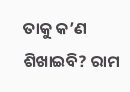ତାକୁ କ’ଣ ଶିଖାଇବି? ରାମ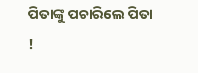ପିତାଙ୍କୁ ପଚାରିଲେ ପିତା !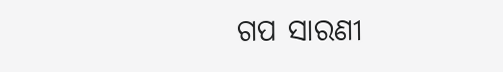ଗପ ସାରଣୀ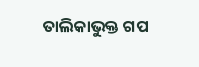ତାଲିକାଭୁକ୍ତ ଗପ